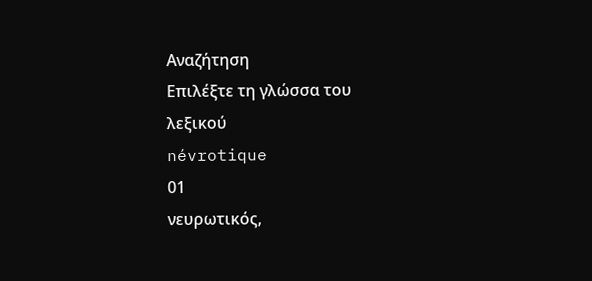Αναζήτηση
Επιλέξτε τη γλώσσα του λεξικού
névrotique
01
νευρωτικός,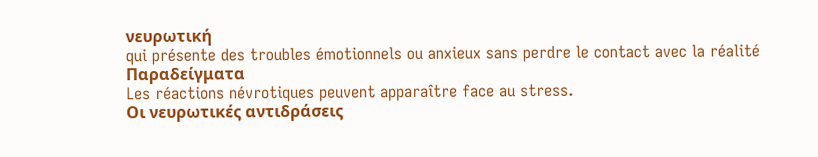νευρωτική
qui présente des troubles émotionnels ou anxieux sans perdre le contact avec la réalité
Παραδείγματα
Les réactions névrotiques peuvent apparaître face au stress.
Οι νευρωτικές αντιδράσεις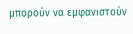μπορούν να εμφανιστούν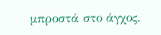μπροστά στο άγχος.